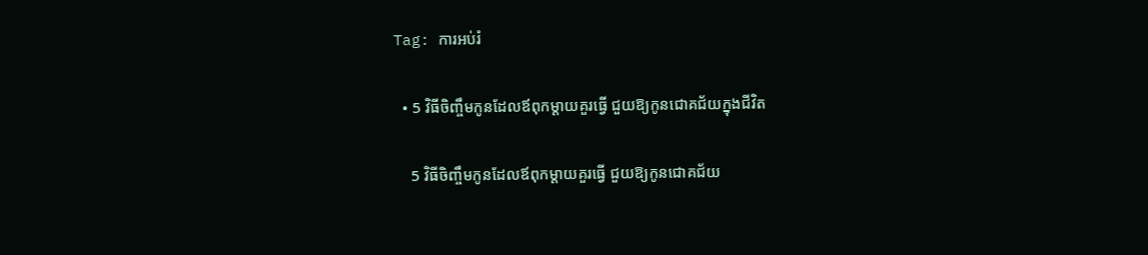Tag: ការអប់រំ

  • 5 វិធីចិញ្ចឹមកូនដែលឪពុកម្ដាយគួរធ្វើ ជួយឱ្យកូនជោគជ័យក្នុងជីវិត

    5 វិធីចិញ្ចឹមកូនដែលឪពុកម្ដាយគួរធ្វើ ជួយឱ្យកូនជោគជ័យ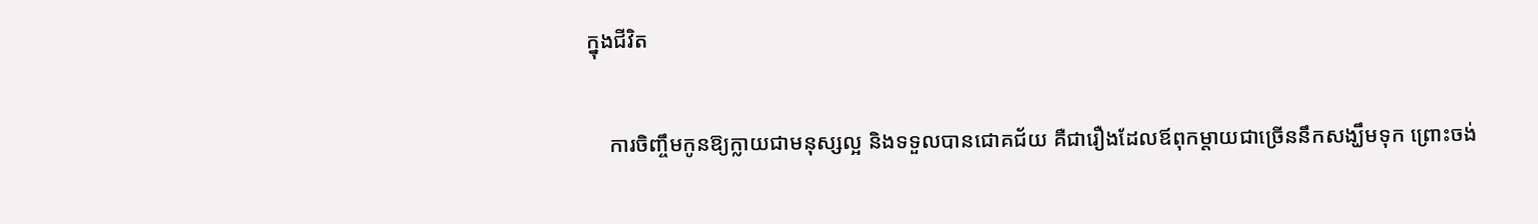ក្នុងជីវិត

    ការចិញ្ចឹមកូនឱ្យក្លាយជាមនុស្សល្អ និងទទួលបានជោគជ័យ គឺជារឿងដែលឪពុកម្ដាយជាច្រើននឹកសង្ឃឹមទុក ព្រោះចង់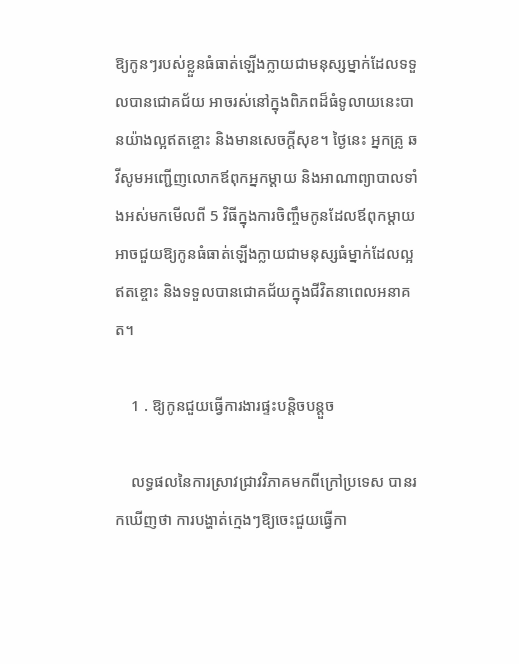ឱ្យកូនៗរបស់ខ្លួនធំធាត់ឡើងក្លាយជាមនុស្សម្នាក់ដែលទទួលបានជោគជ័យ អាចរស់នៅក្នុងពិភពដ៏ធំទូលាយនេះបានយ៉ាងល្អឥតខ្ចោះ និងមានសេចក្ដីសុខ។ ថ្ងៃនេះ អ្នកគ្រូ ឆវីសូមអញ្ជើញលោកឪពុកអ្នកម្ដាយ និងអាណាព្យាបាលទាំងអស់មកមើលពី 5 វិធីក្នុងការចិញ្ចឹមកូនដែលឪពុកម្ដាយអាចជួយឱ្យកូនធំធាត់ឡើងក្លាយជាមនុស្សធំម្នាក់ដែលល្អឥតខ្ចោះ និងទទួលបានជោគជ័យក្នុងជីវិតនាពេលអនាគត។

    1 . ឱ្យកូនជួយធ្វើការងារផ្ទះបន្តិចបន្តួច

    លទ្ធផលនៃការស្រាវជ្រាវវិភាគមកពីក្រៅប្រទេស បានរកឃើញថា ការបង្ហាត់ក្មេងៗឱ្យចេះជួយធ្វើកា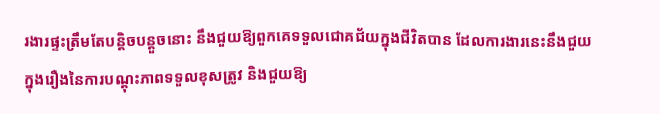រងារផ្ទះត្រឹមតែបន្តិចបន្តួចនោះ នឹងជួយឱ្យពួកគេទទួលជោគជ័យក្នុងជីវិតបាន ដែលការងារនេះនឹងជួយក្នុងរឿងនៃការបណ្ដុះភាពទទួលខុសត្រូវ និងជួយឱ្យ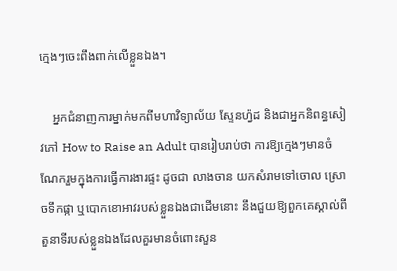ក្មេងៗចេះពឹងពាក់លើខ្លួនឯង។

    អ្នកជំនាញការម្នាក់មកពីមហាវិទ្យាល័យ ស្ទែនហ្វ៉ដ និងជាអ្នកនិពន្ធសៀវភៅ How to Raise an Adult បានរៀបរាប់ថា ការឱ្យក្មេងៗមានចំណែករួមក្នុងការធ្វើការងារផ្ទះ ដូចជា លាងចាន យកសំរាមទៅចោល ស្រោចទឹកផ្កា ឬបោកខោអាវរបស់ខ្លួនឯងជាដើមនោះ នឹងជួយឱ្យពួកគេស្គាល់ពីតួនាទីរបស់ខ្លួនឯងដែលគួរមានចំពោះសួន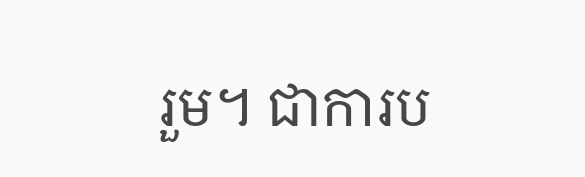រួម។ ជាការប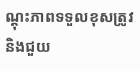ណ្ដុះភាពទទួលខុសត្រូវ និងជួយ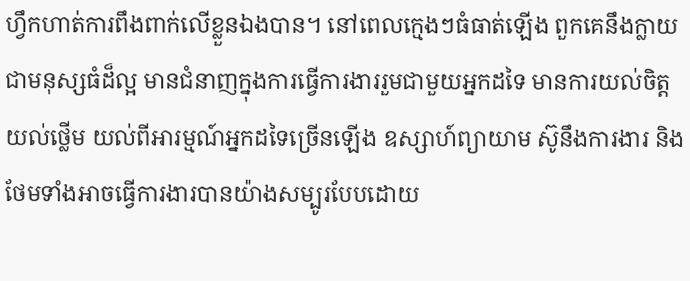ហ្វឹកហាត់ការពឹងពាក់លើខ្លួនឯងបាន។ នៅពេលក្មេងៗធំធាត់ឡើង ពួកគេនឹងក្លាយជាមនុស្សធំដ៏ល្អ មានជំនាញក្នុងការធ្វើការងាររួមជាមួយអ្នកដទៃ មានការយល់ចិត្តយល់ថ្លើម យល់ពីអារម្មណ៍អ្នកដទៃច្រើនឡើង ឧស្សាហ៍ព្យាយាម ស៊ូនឹងការងារ និងថែមទាំងអាចធ្វើការងារបានយ៉ាងសម្បូរបែបដោយ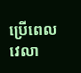ប្រើពេលវេលា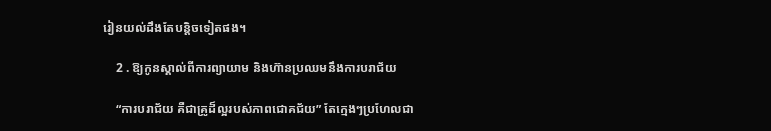រៀនយល់ដឹងតែបន្តិចទៀតផង។

    2 . ឱ្យកូនស្គាល់ពីការព្យាយាម និងហ៊ានប្រឈមនឹងការបរាជ័យ

    “ការបរាជ័យ គឺជាគ្រូដ៏ល្អរបស់ភាពជោគជ័យ” តែក្មេងៗប្រហែលជា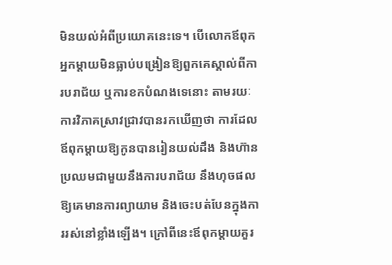មិនយល់អំពីប្រយោគនេះទេ។ បើលោកឪពុកអ្នកម្ដាយមិនធ្លាប់បង្រៀនឱ្យពួកគេស្គាល់ពីការបរាជ័យ ឬការខកបំណងទេនោះ តាមរយៈការវិភាគស្រាវជ្រាវបានរកឃើញថា ការដែលឪពុកម្ដាយឱ្យកូនបានរៀនយល់ដឹង និងហ៊ានប្រឈមជាមួយនឹងការបរាជ័យ នឹងហុចផលឱ្យគេមានការព្យាយាម និងចេះបត់បែនក្នុងការរស់នៅខ្លាំងឡើង។ ក្រៅពីនេះឪពុកម្ដាយគួរ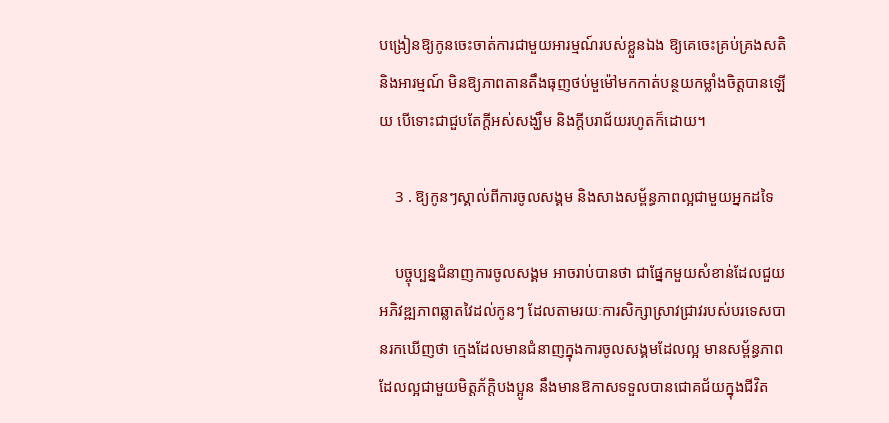បង្រៀនឱ្យកូនចេះចាត់ការជាមួយអារម្មណ៍របស់ខ្លួនឯង ឱ្យគេចេះគ្រប់គ្រងសតិ និងអារម្មណ៍ មិនឱ្យភាពតានតឹងធុញថប់មួម៉ៅមកកាត់បន្ថយកម្លាំងចិត្តបានឡើយ បើទោះជាជួបតែក្ដីអស់សង្ឃឹម និងក្ដីបរាជ័យរហូតក៏ដោយ។

    3 . ឱ្យកូនៗស្គាល់ពីការចូលសង្គម និងសាងសម្ព័ន្ធភាពល្អជាមួយអ្នកដទៃ

    បច្ចុប្បន្នជំនាញការចូលសង្គម អាចរាប់បានថា ជាផ្នែកមួយសំខាន់ដែលជួយអភិវឌ្ឍភាពឆ្លាតវៃដល់កូនៗ ដែលតាមរយៈការសិក្សាស្រាវជ្រាវរបស់បរទេសបានរកឃើញថា ក្មេងដែលមានជំនាញក្នុងការចូលសង្គមដែលល្អ មានសម្ព័ន្ធភាពដែលល្អជាមួយមិត្តភ័ក្តិបងប្អូន នឹងមានឱកាសទទួលបានជោគជ័យក្នុងជីវិត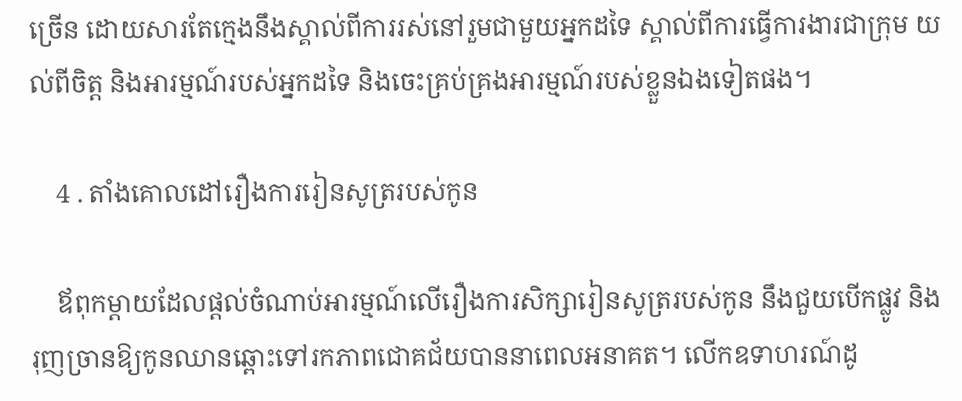ច្រើន ដោយសារតែក្មេងនឹងស្គាល់ពីការរស់នៅរួមជាមួយអ្នកដទៃ ស្គាល់ពីការធ្វើការងារជាក្រុម យល់ពីចិត្ត និងអារម្មណ៍របស់អ្នកដទៃ និងចេះគ្រប់គ្រងអារម្មណ៍របស់ខ្លួនឯងទៀតផង។

    4 . តាំងគោលដៅរឿងការរៀនសូត្ររបស់កូន

    ឪពុកម្ដាយដែលផ្ដល់ចំណាប់អារម្មណ៍លើរឿងការសិក្សារៀនសូត្ររបស់កូន នឹងជួយបើកផ្លូវ និងរុញច្រានឱ្យកូនឈានឆ្ពោះទៅរកភាពជោគជ័យបាននាពេលអនាគត។ លើកឧទាហរណ៍ដូ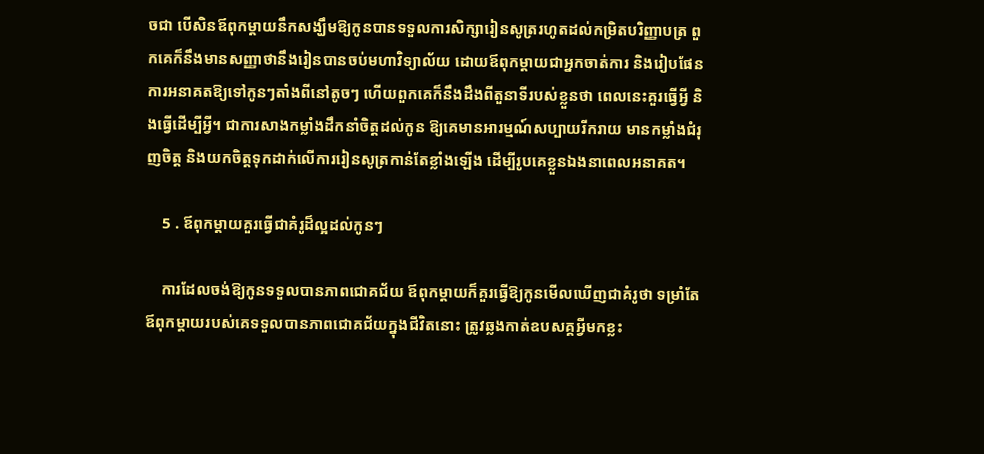ចជា បើសិនឪពុកម្ដាយនឹកសង្ឃឹមឱ្យកូនបានទទួលការសិក្សារៀនសូត្ររហូតដល់កម្រិតបរិញ្ញាបត្រ ពួកគេក៏នឹងមានសញ្ញាថានឹងរៀនបានចប់មហាវិទ្យាល័យ ដោយឪពុកម្ដាយជាអ្នកចាត់ការ និងរៀបផែនការអនាគតឱ្យទៅកូនៗតាំងពីនៅតូចៗ ហើយពួកគេក៏នឹងដឹងពីតួនាទីរបស់ខ្លួនថា ពេលនេះគួរធ្វើអ្វី និងធ្វើដើម្បីអ្វី។ ជាការសាងកម្លាំងដឹកនាំចិត្តដល់កូន ឱ្យគេមានអារម្មណ៍សប្បាយរីករាយ មានកម្លាំងជំរុញចិត្ត និងយកចិត្តទុកដាក់លើការរៀនសូត្រកាន់តែខ្លាំងឡើង ដើម្បីរូបគេខ្លួនឯងនាពេលអនាគត។

    5 . ឪពុកម្ដាយគួរធ្វើជាគំរូដ៏ល្អដល់កូនៗ

    ការដែលចង់ឱ្យកូនទទួលបានភាពជោគជ័យ ឪពុកម្ដាយក៏គួរធ្វើឱ្យកូនមើលឃើញជាគំរូថា ទម្រាំតែឪពុកម្ដាយរបស់គេទទួលបានភាពជោគជ័យក្នុងជីវិតនោះ ត្រូវឆ្លងកាត់ឧបសគ្គអ្វីមកខ្លះ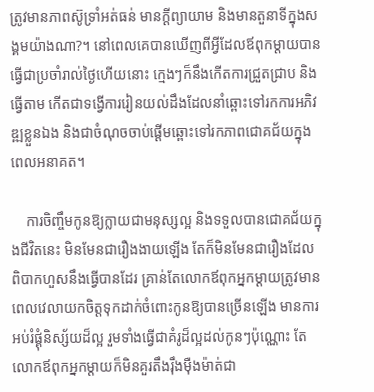ត្រូវមានភាពស៊ូទ្រាំអត់ធន់ មានក្ដីព្យាយាម និងមានតួនាទីក្នុងសង្គមយ៉ាងណា?។ នៅពេលគេបានឃើញពីអ្វីដែលឪពុកម្ដាយបានធ្វើជាប្រចាំរាល់ថ្ងៃហើយនោះ ក្មេងៗក៏នឹងកើតការជ្រួតជ្រាប និងធ្វើតាម កើតជាទង្វើការរៀនយល់ដឹងដែលនាំឆ្ពោះទៅរកការអភិវឌ្ឍខ្លួនឯង និងជាចំណុចចាប់ផ្ដើមឆ្ពោះទៅរកភាពជោគជ័យក្នុងពេលអនាគត។

    ការចិញ្ចឹមកូនឱ្យក្លាយជាមនុស្សល្អ និងទទួលបានជោគជ័យក្នុងជីវិតនេះ មិនមែនជារឿងងាយឡើង តែក៏មិនមែនជារឿងដែលពិបាកហួសនឹងធ្វើបានដែរ គ្រាន់តែលោកឪពុកអ្នកម្ដាយត្រូវមានពេលវេលាយកចិត្តទុកដាក់ចំពោះកូនឱ្យបានច្រើនឡើង មានការអប់រំផ្គុំនិស្ស័យដ៏ល្អ រួមទាំងធ្វើជាគំរូដ៏ល្អដល់កូនៗប៉ុណ្ណោះ តែលោកឪពុកអ្នកម្ដាយក៏មិនគួរតឹងរ៉ឹងម៉ឺងម៉ាត់ជា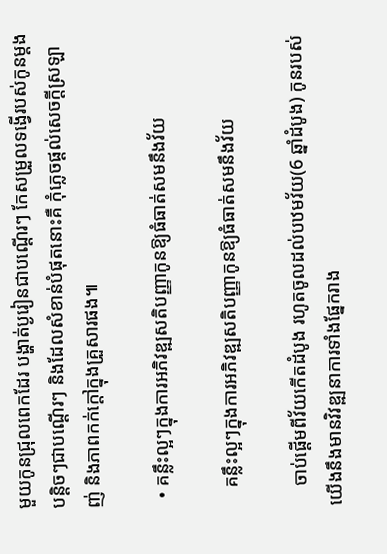មួយកូនជ្រុលពេកដែរ បង្ហាត់ប្ងរៀនជាបណ្ដើរៗ កែសម្រួលទង្វើរបស់កូនម្ដងបន្តិចៗជាបណ្ដើរៗ និងដែលសំខាន់បំផុតនោះគឺ កុំភ្លេចផ្ដល់សេចក្ដីស្រឡាញ់ និងភាពកក់ក្ដៅក្នុងគ្រួសារផង៕

  • គន្លឹះល្អៗក្នុងការអភិវឌ្ឍសតិបញ្ញាកូនឱ្យធំធាត់សមនឹងវ័យ

    គន្លឹះល្អៗក្នុងការអភិវឌ្ឍសតិបញ្ញាកូនឱ្យធំធាត់សមនឹងវ័យ

    ចាប់ផ្ដើមពីវ័យកើតដំបូង រហូតចូលដល់បឋមវ័យ(6 ឆ្នាំដំបូង) កូនរបស់យើងនឹងមានវិវឌ្ឍនាការទាំងផ្នែករាង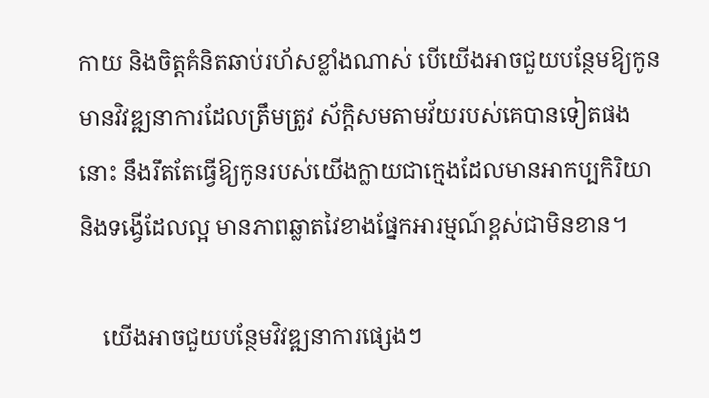កាយ និងចិត្តគំនិតឆាប់រហ័សខ្លាំងណាស់ បើយើងអាចជួយបន្ថែមឱ្យកូនមានវិវឌ្ឍនាការដែលត្រឹមត្រូវ ស័ក្តិសមតាមវ័យរបស់គេបានទៀតផងនោះ នឹងរឹតតែធ្វើឱ្យកូនរបស់យើងក្លាយជាក្មេងដែលមានអាកប្បកិរិយា និងទង្វើដែលល្អ មានភាពឆ្លាតវៃខាងផ្នែកអារម្មណ៍ខ្ពស់ជាមិនខាន។

    យើងអាចជួយបន្ថែមវិវឌ្ឍនាការផ្សេងៗ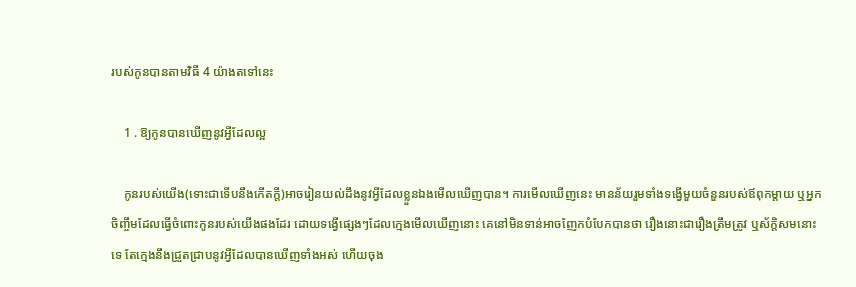របស់កូនបានតាមវិធី 4 យ៉ាងតទៅនេះ

    1 . ឱ្យកូនបានឃើញនូវអ្វីដែលល្អ

    កូនរបស់យើង(ទោះជាទើបនឹងកើតក្ដី)អាចរៀនយល់ដឹងនូវអ្វីដែលខ្លួនឯងមើលឃើញបាន។ ការមើលឃើញនេះ មានន័យរួមទាំងទង្វើមួយចំនួនរបស់ឪពុកម្ដាយ ឬអ្នកចិញ្ចឹមដែលធ្វើចំពោះកូនរបស់យើងផងដែរ ដោយទង្វើផ្សេងៗដែលក្មេងមើលឃើញនោះ គេនៅមិនទាន់អាចញែកបំបែកបានថា រឿងនោះជារឿងត្រឹមត្រូវ ឬស័ក្តិសមនោះទេ តែក្មេងនឹងជ្រួតជ្រាបនូវអ្វីដែលបានឃើញទាំងអស់ ហើយចុង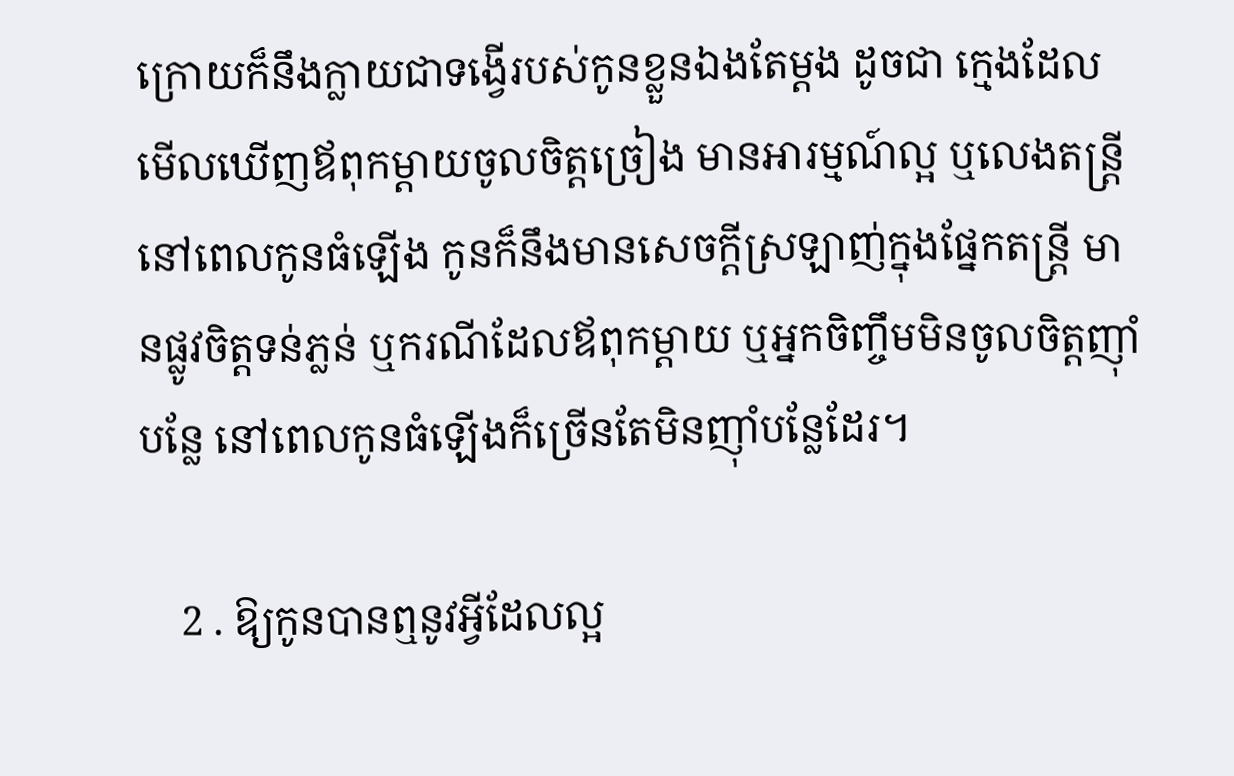ក្រោយក៏នឹងក្លាយជាទង្វើរបស់កូនខ្លួនឯងតែម្ដង ដូចជា ក្មេងដែលមើលឃើញឪពុកម្ដាយចូលចិត្តច្រៀង មានអារម្មណ៍ល្អ ឬលេងតន្រ្តី នៅពេលកូនធំឡើង កូនក៏នឹងមានសេចក្ដីស្រឡាញ់ក្នុងផ្នែកតន្រ្តី មានផ្លូវចិត្តទន់ភ្លន់ ឬករណីដែលឪពុកម្ដាយ ឬអ្នកចិញ្ចឹមមិនចូលចិត្តញ៉ាំបន្លែ នៅពេលកូនធំឡើងក៏ច្រើនតែមិនញ៉ាំបន្លែដែរ។

    2 . ឱ្យកូនបានឮនូវអ្វីដែលល្អ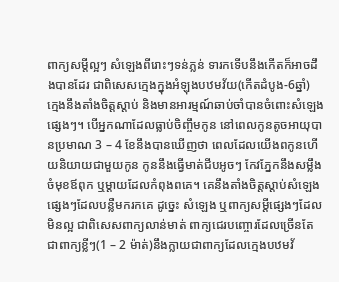ពាក្យសម្ដីល្អៗ សំឡេងពីរោះៗទន់ភ្លន់ ទារកទើបនឹងកើតក៏អាចដឹងបានដែរ ជាពិសេសក្មេងក្នុងអំឡុងបឋមវ័យ(កើតដំបូង-6ឆ្នាំ) ក្មេងនឹងតាំងចិត្តស្ដាប់ និងមានអារម្មណ៍ឆាប់ចាំបានចំពោះសំឡេងផ្សេងៗ។ បើអ្នកណាដែលធ្លាប់ចិញ្ចឹមកូន នៅពេលកូនតូចអាយុបានប្រមាណ 3 – 4 ខែនឹងបានឃើញថា ពេលដែលយើងពកូនហើយនិយាយជាមួយកូន កូននឹងធ្វើមាត់ជីបអូចៗ កែវភ្នែកនឹងសម្លឹងចំមុខឪពុក ឬម្ដាយដែលកំពុងពគេ។ គេនឹងតាំងចិត្តស្ដាប់សំឡេងផ្សេងៗដែលបន្លឺមករកគេ ដូច្នេះ សំឡេង ឬពាក្យសម្ដីផ្សេងៗដែលមិនល្អ ជាពិសេសពាក្យលាន់មាត់ ពាក្យជេរបញ្ចោរដែលច្រើនតែជាពាក្យខ្លីៗ(1 – 2 ម៉ាត់)នឹងក្លាយជាពាក្យដែលក្មេងបឋមវ័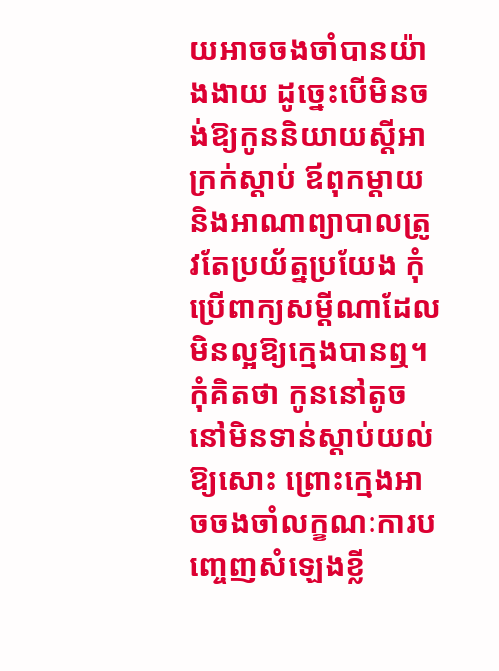យអាចចងចាំបានយ៉ាងងាយ ដូច្នេះបើមិនចង់ឱ្យកូននិយាយស្ដីអាក្រក់ស្ដាប់ ឪពុកម្ដាយ និងអាណាព្យាបាលត្រូវតែប្រយ័ត្នប្រយែង កុំប្រើពាក្យសម្ដីណាដែលមិនល្អឱ្យក្មេងបានឮ។ កុំគិតថា កូននៅតូច នៅមិនទាន់ស្ដាប់យល់ឱ្យសោះ ព្រោះក្មេងអាចចងចាំលក្ខណៈការបញ្ចេញសំឡេងខ្លី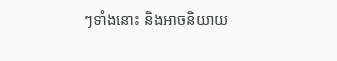ៗទាំងនោះ និងអាចនិយាយ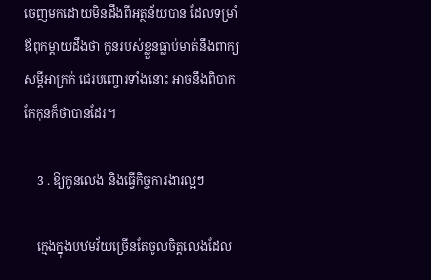ចេញមកដោយមិនដឹងពីអត្ថន័យបាន ដែលទម្រាំឪពុកម្ដាយដឹងថា កូនរបស់ខ្លួនធ្លាប់មាត់នឹងពាក្យសម្ដីអាក្រក់ ជេរបញ្ចោរទាំងនោះ អាចនឹងពិបាកកែកុនក៏ថាបានដែរ។

    3 . ឱ្យកូនលេង និងធ្វើកិច្ចការងារល្អៗ

    ក្មេងក្នុងបឋមវ័យច្រើនតែចូលចិត្តលេងដែល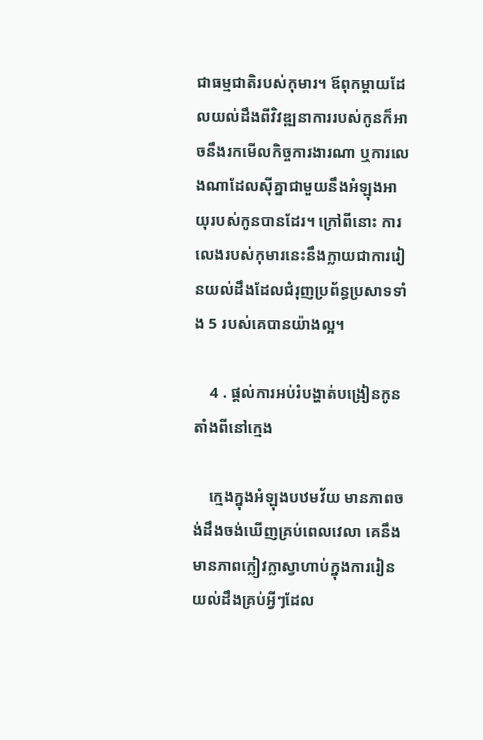ជាធម្មជាតិរបស់កុមារ។ ឪពុកម្ដាយដែលយល់ដឹងពីវិវឌ្ឍនាការរបស់កូនក៏អាចនឹងរកមើលកិច្ចការងារណា ឬការលេងណាដែលស៊ីគ្នាជាមួយនឹងអំឡុងអាយុរបស់កូនបានដែរ។ ក្រៅពីនោះ ការលេងរបស់កុមារនេះនឹងក្លាយជាការរៀនយល់ដឹងដែលជំរុញប្រព័ន្ធប្រសាទទាំង 5 របស់គេបានយ៉ាងល្អ។

    4 . ផ្ដល់ការអប់រំបង្ហាត់បង្រៀនកូនតាំងពីនៅក្មេង

    ក្មេងក្នុងអំឡុងបឋមវ័យ មានភាពចង់ដឹងចង់ឃើញគ្រប់ពេលវេលា គេនឹងមានភាពក្លៀវក្លាស្វាហាប់ក្នុងការរៀនយល់ដឹងគ្រប់អ្វីៗដែល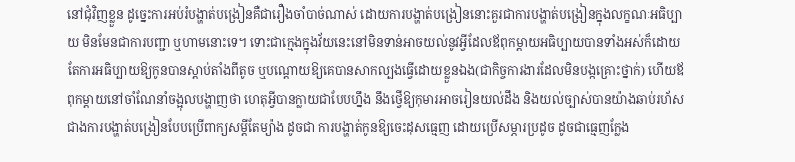នៅជុំវិញខ្លួន ដូច្នេះការអប់រំបង្ហាត់បង្រៀនគឺជារឿងចាំបាច់ណាស់ ដោយការបង្ហាត់បង្រៀននោះគួរជាការបង្ហាត់បង្រៀនក្នុងលក្ខណៈអធិប្បាយ មិនមែនជាការបញ្ជា ឬហាមនោះទេ។ ទោះជាក្មេងក្នុងវ័យនេះនៅមិនទាន់អាចយល់នូវអ្វីដែលឪពុកម្ដាយអធិប្បាយបានទាំងអស់ក៏ដោយ តែការអធិប្បាយឱ្យកូនបានស្ដាប់តាំងពីតូច ឬបណ្ដោយឱ្យគេបានសាកល្បងធ្វើដោយខ្លួនឯង(ជាកិច្ចការងារដែលមិនបង្កគ្រោះថ្នាក់) ហើយឪពុកម្ដាយនៅចាំណែនាំចង្អុលបង្ហាញថា ហេតុអ្វីបានក្លាយជាបែបហ្នឹង នឹងថ្វើឱ្យកុមារអាចរៀនយល់ដឹង និងយល់ច្បាស់បានយ៉ាងឆាប់រហ័សជាងការបង្ហាត់បង្រៀនបែបប្រើពាក្យសម្ដីតែម្យ៉ាង ដូចជា ការបង្ហាត់កូនឱ្យចេះដុសធ្មេញ ដោយប្រើសម្ភារប្រដូច ដូចជាធ្មេញក្លែង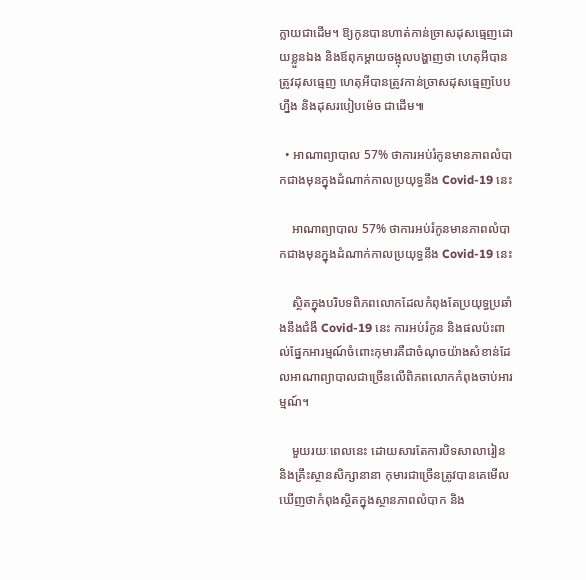ក្លាយជាដើម។ ឱ្យកូនបានហាត់កាន់ច្រាសដុសធ្មេញដោយខ្លួនឯង និងឪពុកម្ដាយចង្អុលបង្ហាញថា ហេតុអីបានត្រូវដុសធ្មេញ ហេតុអីបានត្រូវកាន់ច្រាសដុសធ្មេញបែបហ្នឹង និងដុសរបៀបម៉េច ជាដើម៕

  • អាណាព្យាបាល 57% ថាការអប់រំកូនមានភាពលំបាកជាងមុនក្នុងដំណាក់កាលប្រយុទ្ធនឹង Covid-19 នេះ

    អាណាព្យាបាល 57% ថាការអប់រំកូនមានភាពលំបាកជាងមុនក្នុងដំណាក់កាលប្រយុទ្ធនឹង Covid-19 នេះ

    ស្ថិតក្នុងបរិបទពិភពលោកដែលកំពុងតែប្រយុទ្ធប្រឆាំងនឹងជំងឺ Covid-19 នេះ ការអប់រំកូន និងផលប៉ះពាល់ផ្នែកអារម្មណ៍ចំពោះកុមារគឺជាចំណុចយ៉ាងសំខាន់ដែលអាណាព្យាបាលជាច្រើនលើពិភពលោកកំពុងចាប់អារម្មណ៍។

    មួយរយៈពេលនេះ ដោយសារតែការបិទសាលារៀន និងគ្រឹះស្ថានសិក្សានានា កុមារជាច្រើនត្រូវបានគេមើលឃើញថាកំពុងស្ថិតក្នុងស្ថានភាពលំបាក និង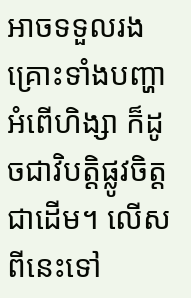អាចទទួលរងគ្រោះទាំងបញ្ហាអំពើហិង្សា ក៏ដូចជាវិបត្តិផ្លូវចិត្តជាដើម។ លើសពីនេះទៅ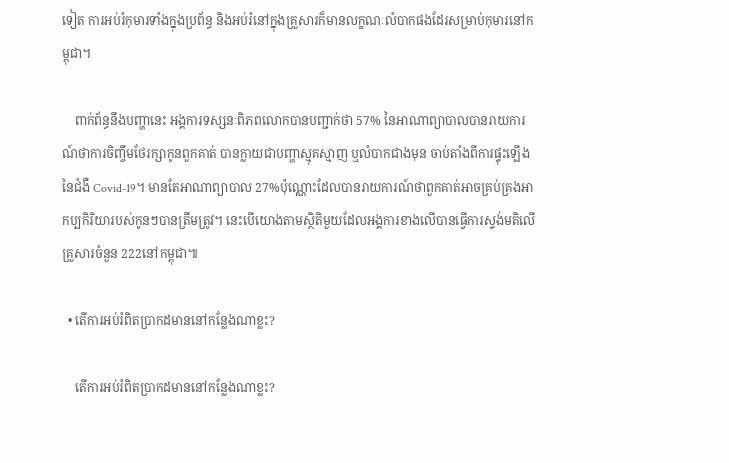ទៀត ការអប់រំកុមារទាំងក្នុងប្រព័ន្ធ និងអប់រំនៅក្នុងគ្រួសារក៏មានលក្ខណៈលំបាកផងដែរសម្រាប់កុមារនៅកម្ពុជា។

    ពាក់ព័ន្ធនឹងបញ្ហានេះ អង្គការទស្សនៈពិភពលោកបានបញ្ជាក់ថា 57% នៃអាណាព្យាបាលបានរាយការណ៍ថាការចិញ្ចឹមថែរក្សាកូនពួកគាត់ បានក្លាយជាបញ្ហាស្មុគស្មាញ ឬលំបាកជាងមុន ចាប់តាំងពីការផ្ទុះឡើងនៃជំងឺ Covid-19។ មានតែអាណាព្យាបាល 27%ប៉ុណ្ណោះដែលបានរាយការណ៍ថាពួកគាត់អាចគ្រប់គ្រងអាកប្បកិរិយារបស់កូនៗបានត្រឹមត្រូវ។ នេះបើយោងតាមស្ថិតិមួយដែលអង្គការខាងលើបានធ្វើការស្ទង់មតិលើគ្រួសារចំនួន 222នៅកម្ពុជា៕

  • តើការអប់រំពិតប្រាកដមាននៅកន្លែងណាខ្លះ?

    តើការអប់រំពិតប្រាកដមាននៅកន្លែងណាខ្លះ?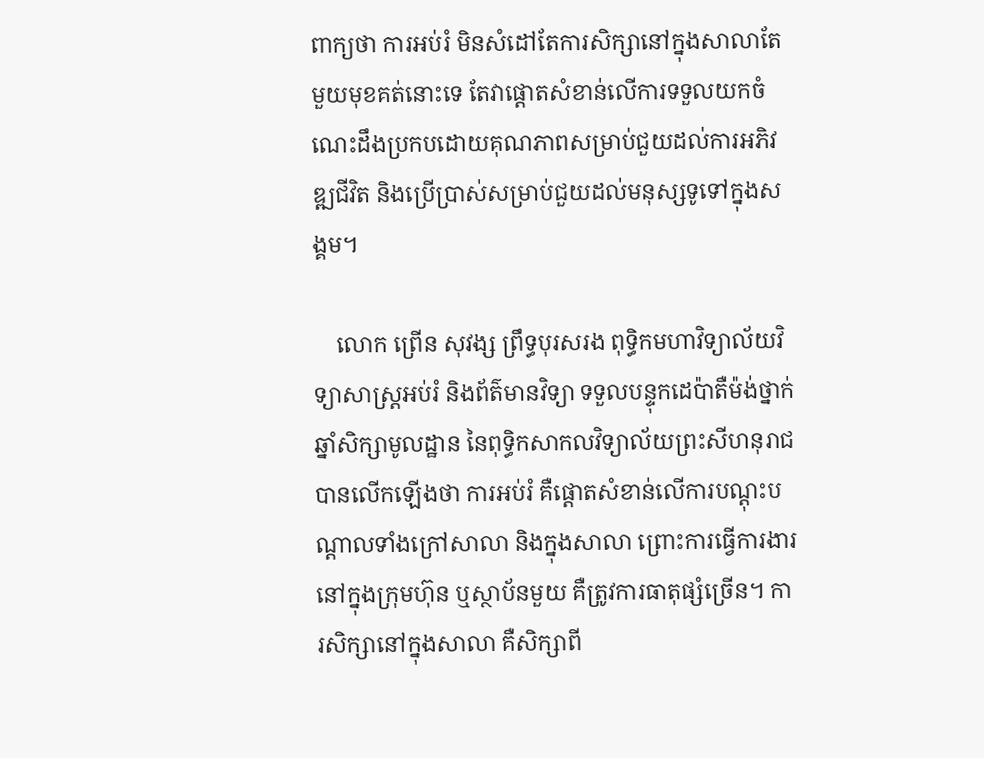ពាក្យថា ការអប់រំ មិនសំដៅតែការសិក្សានៅក្នុងសាលាតែមួយមុខគត់នោះទេ តែវាផ្តោតសំខាន់លើការទទួលយកចំណេះដឹងប្រកបដោយគុណភាពសម្រាប់ជួយដល់ការអភិវឌ្ឍជីវិត និងប្រើប្រាស់សម្រាប់ជួយដល់មនុស្សទូទៅក្នុងសង្គម។

    លោក ព្រើន សុវង្ស ព្រឹទ្ធបុរសរង ពុទ្ធិកមហាវិទ្យាល័យវិទ្យាសាស្ត្រអប់រំ និងព័ត៌មានវិទ្យា ទទួលបន្ទុកដេប៉ាតឺម៉ង់ថ្នាក់ឆ្នាំសិក្សាមូលដ្ឋាន នៃពុទ្ធិកសាកលវិទ្យាល័យព្រះសីហនុរាជ បានលើកឡើងថា ការអប់រំ គឺផ្តោតសំខាន់លើការបណ្តុះបណ្តាលទាំងក្រៅសាលា និងក្នុងសាលា ព្រោះការធ្វើការងារនៅក្នុងក្រុមហ៊ុន ឬស្ថាប័នមួយ គឺត្រូវការធាតុផ្សំច្រើន។ ការសិក្សានៅក្នុងសាលា គឺសិក្សាពី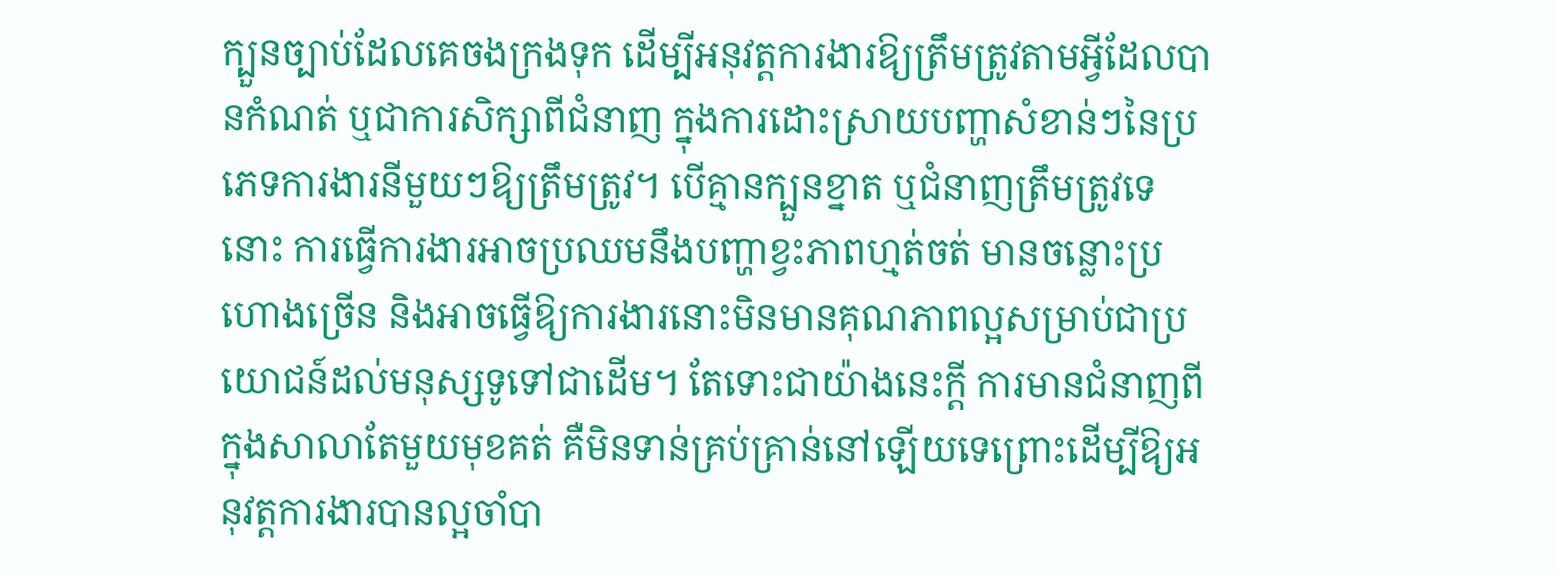ក្បួនច្បាប់ដែលគេចងក្រងទុក ដើម្បីអនុវត្តការងារឱ្យត្រឹមត្រូវតាមអ្វីដែលបានកំណត់ ឬជាការសិក្សាពីជំនាញ ក្នុងការដោះស្រាយបញ្ហាសំខាន់ៗនៃប្រភេទការងារនីមួយៗឱ្យត្រឹមត្រូវ។ បើគ្មានក្បួនខ្នាត ឬជំនាញត្រឹមត្រូវទេនោះ ការធ្វើការងារអាចប្រឈមនឹងបញ្ហាខ្វះភាពហ្មត់ចត់ មានចន្លោះប្រហោងច្រើន និងអាចធ្វើឱ្យការងារនោះមិនមានគុណភាពល្អសម្រាប់ជាប្រយោជន៍ដល់មនុស្សទូទៅជាដើម។ តែទោះជាយ៉ាងនេះក្តី ការមានជំនាញពីក្នុងសាលាតែមួយមុខគត់ គឺមិនទាន់គ្រប់គ្រាន់នៅឡើយទេព្រោះដើម្បីឱ្យអនុវត្តការងារបានល្អចាំបា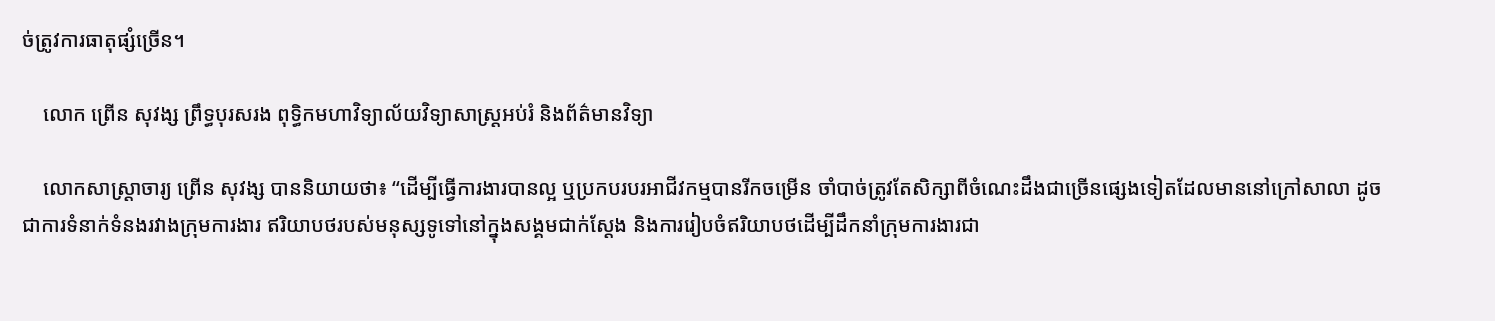ច់ត្រូវការធាតុផ្សំច្រើន។

    លោក ព្រើន សុវង្ស ព្រឹទ្ធបុរសរង ពុទ្ធិកមហាវិទ្យាល័យវិទ្យាសាស្ត្រអប់រំ និងព័ត៌មានវិទ្យា

    លោកសាស្ត្រាចារ្យ ព្រើន សុវង្ស បាននិយាយថា៖ “ដើម្បីធ្វើការងារបានល្អ ឬប្រកបរបរអាជីវកម្មបានរីកចម្រើន ចាំបាច់ត្រូវតែសិក្សាពីចំណេះដឹងជាច្រើនផ្សេងទៀតដែលមាននៅក្រៅសាលា ដូចជាការទំនាក់ទំនងរវាងក្រុមការងារ ឥរិយាបថរបស់មនុស្សទូទៅនៅក្នុងសង្គមជាក់ស្តែង និងការរៀបចំឥរិយាបថដើម្បីដឹកនាំក្រុមការងារជា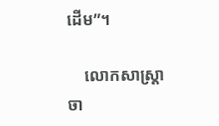ដើម”។

    លោកសាស្ត្រាចា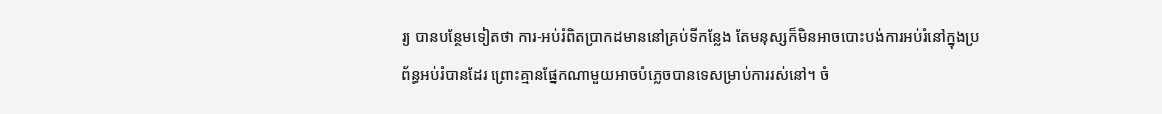រ្យ បានបន្ថែមទៀតថា ការ-អប់រំពិតប្រាកដមាននៅគ្រប់ទីកន្លែង តែមនុស្សក៏មិនអាចបោះបង់ការអប់រំនៅក្នុងប្រព័ន្ធអប់រំបានដែរ ព្រោះគ្មានផ្នែកណាមួយអាចបំភ្លេចបានទេសម្រាប់ការរស់នៅ។ ចំ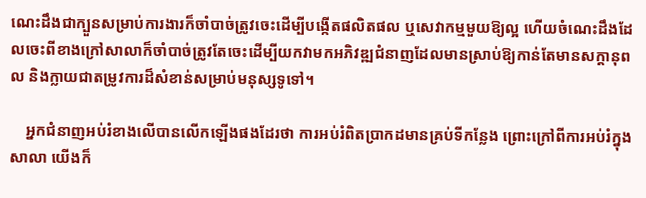ណេះដឹងជាក្បួនសម្រាប់ការងារក៏ចាំបាច់ត្រូវចេះដើម្បីបង្កើតផលិតផល ឬសេវាកម្មមួយឱ្យល្អ ហើយចំណេះដឹងដែលចេះពីខាងក្រៅសាលាក៏ចាំបាច់ត្រូវតែចេះដើម្បីយកវាមកអភិវឌ្ឍជំនាញដែលមានស្រាប់ឱ្យកាន់តែមានសក្តានុពល និងក្លាយជាតម្រូវការដ៏សំខាន់សម្រាប់មនុស្សទូទៅ។

    អ្នកជំនាញអប់រំខាងលើបានលើកឡើងផងដែរថា ការអប់រំពិតប្រាកដមានគ្រប់ទីកន្លែង ព្រោះក្រៅពីការអប់រំក្នុងសាលា យើងក៏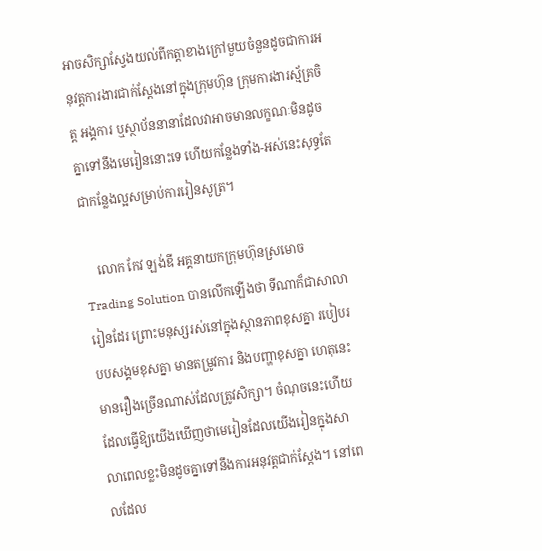អាចសិក្សាស្វែងយល់ពីកត្តាខាងក្រៅមួយចំនួនដូចជាការអនុវត្តការងារជាក់ស្តែងនៅក្នុងក្រុមហ៊ុន ក្រុមការងារស្ម័គ្រចិត្ត អង្គការ ឬស្ថាប័ននានាដែលវាអាចមានលក្ខណៈមិនដូចគ្នាទៅនឹងមេរៀននោះទេ ហើយកន្លែងទាំង-អស់នេះសុទ្ធតែជាកន្លែងល្អសម្រាប់ការរៀនសូត្រ។

    លោក កែវ ឡង់ឌី អគ្គនាយកក្រុមហ៊ុនស្រមោច Trading Solution បានលើកឡើងថា ទីណាក៏ជាសាលារៀនដែរ ព្រោះមនុស្សរស់នៅក្នុងស្ថានភាពខុសគ្នា របៀបរបបសង្គមខុសគ្នា មានតម្រូវការ និងបញ្ហាខុសគ្នា ហេតុនេះមានរឿងច្រើនណាស់ដែលត្រូវសិក្សា។ ចំណុចនេះហើយដែលធ្វើឱ្យយើងឃើញថាមេរៀនដែលយើងរៀនក្នុងសាលាពេលខ្លះមិនដូចគ្នាទៅនឹងការអនុវត្តជាក់ស្តែង។ នៅពេលដែល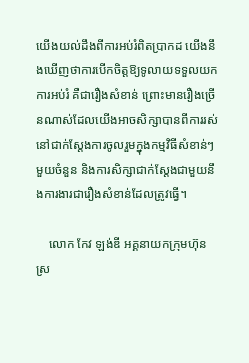យើងយល់ដឹងពីការអប់រំពិតប្រាកដ យើងនឹងឃើញថាការបើកចិត្តឱ្យទូលាយទទួលយកការអប់រំ គឺជារឿងសំខាន់ ព្រោះមានរឿងច្រើនណាស់ដែលយើងអាចសិក្សាបានពីការរស់នៅជាក់ស្តែងការចូលរួមក្នុងកម្មវិធីសំខាន់ៗមួយចំនួន និងការសិក្សាជាក់ស្តែងជាមួយនឹងការងារជារឿងសំខាន់ដែលត្រូវធ្វើ។

    លោក កែវ ឡង់ឌី អគ្គនាយកក្រុមហ៊ុនស្រ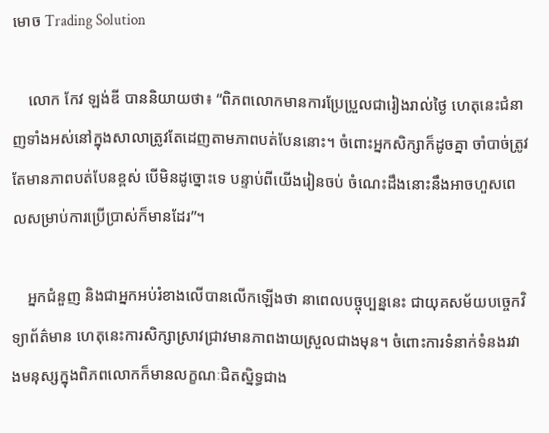មោច Trading Solution

    លោក កែវ ឡង់ឌី បាននិយាយថា៖ “ពិភពលោកមានការប្រែប្រួលជារៀងរាល់ថ្ងៃ ហេតុនេះជំនាញទាំងអស់នៅក្នុងសាលាត្រូវតែដេញតាមភាពបត់បែននោះ។ ចំពោះអ្នកសិក្សាក៏ដូចគ្នា ចាំបាច់ត្រូវតែមានភាពបត់បែនខ្ពស់ បើមិនដូច្នោះទេ បន្ទាប់ពីយើងរៀនចប់ ចំណេះដឹងនោះនឹងអាចហួសពេលសម្រាប់ការប្រើប្រាស់ក៏មានដែរ”។

    អ្នកជំនួញ និងជាអ្នកអប់រំខាងលើបានលើកឡើងថា នាពេលបច្ចុប្បន្ននេះ ជាយុគសម័យបច្ចេកវិទ្យាព័ត៌មាន ហេតុនេះការសិក្សាស្រាវជ្រាវមានភាពងាយស្រួលជាងមុន។ ចំពោះការទំនាក់ទំនងរវាងមនុស្សក្នុងពិភពលោកក៏មានលក្ខណៈជិតស្និទ្ធជាង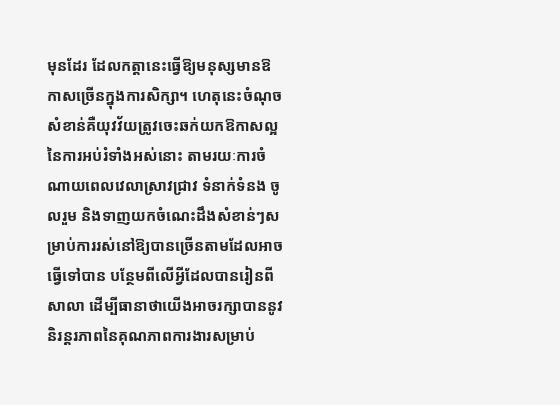មុនដែរ ដែលកត្តានេះធ្វើឱ្យមនុស្សមានឱកាសច្រើនក្នុងការសិក្សា។ ហេតុនេះចំណុចសំខាន់គឺយុវវ័យត្រូវចេះឆក់យកឱកាសល្អនៃការអប់រំទាំងអស់នោះ តាមរយៈការចំណាយពេលវេលាស្រាវជ្រាវ ទំនាក់ទំនង ចូលរួម និងទាញយកចំណេះដឹងសំខាន់ៗសម្រាប់ការរស់នៅឱ្យបានច្រើនតាមដែលអាចធ្វើទៅបាន បន្ថែមពីលើអ្វីដែលបានរៀនពីសាលា ដើម្បីធានាថាយើងអាចរក្សាបាននូវនិរន្តរភាពនៃគុណភាពការងារសម្រាប់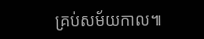គ្រប់សម័យកាល៕